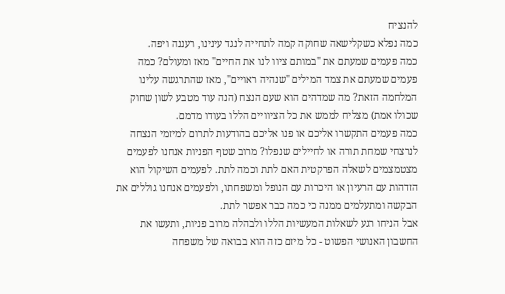להנציח
כמה נפלא כשקלישאה שחוקה קמה לתחייה לנגד עינינו, רעננה ויפה.
כמה פעמים שמעתם את "במותם ציוו לנו את החיים" מאז ומעולם? כמה פעמים שמעתם את צמד המילים "שנהיה ראויים", מאז שהתרגשה עלינו המלחמה הזאת? מה שמדהים הוא שעם הנצח (הנה עוד מטבע לשון שחוק שכולו אמת) מצליח לממש את כל הציוויים הללו בעודו מדמם.
כמה פעמים התקשרו אליכם או פנו אליכם בהודעות לתרום למיזמי הנצחה לנרצחי שמחת תורה או לחיילים שנפלו? מרוב שטף הפניות אנחנו לפעמים מצטמצמים לשאלה הפרקטית האם לתת וכמה לתת. לפעמים השיקול הוא הזדהות עם הרעיון או היכרות עם הנופל ומשפחתו, ולפעמים אנחנו גוללים את הבקשה ומתעלמים ממנה כי כמה כבר אפשר לתת.
אבל הניחו רגע לשאלות המעשיות הללו ולבהלה מרוב פניות, ותעשו את החשבון האנושי הפשוט - כל מיזם כזה הוא בבואה של משפחה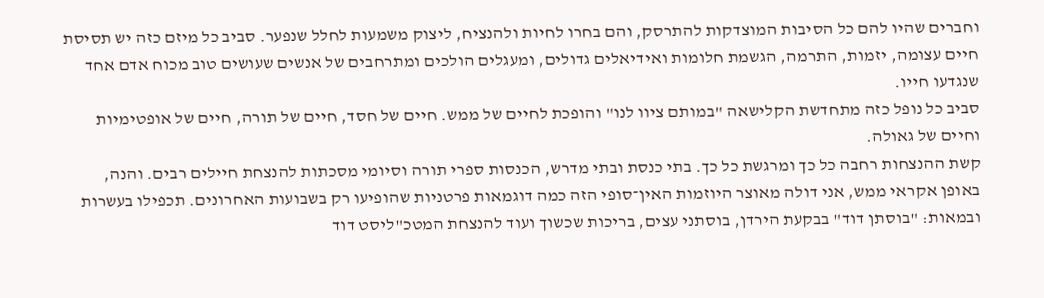וחברים שהיו להם כל הסיבות המוצדקות להתרסק, והם בחרו לחיות ולהנציח, ליצוק משמעות לחלל שנפער. סביב כל מיזם כזה יש תסיסת חיים עצומה, יזמות, התרמה, הגשמת חלומות ואידיאלים גדולים, ומעגלים הולכים ומתרחבים של אנשים שעושים טוב מכוח אדם אחד שנגדעו חייו.
סביב כל נופל כזה מתחדשת הקלישאה "במותם ציוו לנו" והופכת לחיים של ממש. חיים של חסד, חיים של תורה, חיים של אופטימיות וחיים של גאולה.
קשת ההנצחות רחבה כל כך ומרגשת כל כך. בתי כנסת ובתי מדרש, הכנסות ספרי תורה וסיומי מסכתות להנצחת חיילים רבים. והנה, באופן אקראי ממש, אני דולה מאוצר היוזמות האין־סופי הזה כמה דוגמאות פרטניות שהופיעו רק בשבועות האחרונים. תכפילו בעשרות ובמאות: "בוסתן דוד" בבקעת הירדן, בוסתני עצים, בריכות שכשוך ועוד להנצחת המטכ"ליסט דוד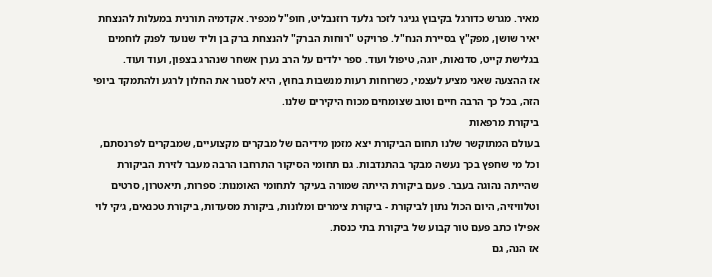מאיר. מגרש כדורגל בקיבוץ גניגר לזכר גלעד רוזנבליט, חופ"ל מכפיר. אקדמיה תורנית במעלות להנצחת יאיר שושן, מפק"ץ בסיירת הנח"ל. פרויקט "רוחות הברק" להנצחת ברק בן וליד שנועד לפנק לוחמים בגלישת קייט, סדנאות, יוגה, טיפול ועוד. ספר ילדים על הרב נערן אשחר שנהרג בצפון, ועוד ועוד.
אז ההצעה שאני מציע לעצמי, כשרוחות רעות מנשבות בחוץ, היא לסגור את החלון לרגע ולהתמקד ביופי הזה, בכל כך הרבה חיים וטוב שצומחים מכוח היקירים שלנו.
ביקורת מרפאות
בעולם המתוקשר שלנו תחום הביקורת יצא מזמן מידיהם של מבקרים מקצועיים, שמבקרים לפרנסתם, וכל מי שחפץ בכך נעשה מבקר בהתנדבות. גם תחומי הסיקור התרחבו הרבה מעבר לזירת הביקורת שהייתה נהוגה בעבר. פעם ביקורת הייתה שמורה בעיקר לתחומי האומנות: ספרות, תיאטרון, סרטים וטלוויזיה, היום הכול נתון לביקורת - ביקורת צימרים ומלונות, ביקורת מסעדות, ביקורת טכנאים, ג׳קי לוי אפילו כתב פעם טור קבוע של ביקורת בתי כנסת.
אז הנה, גם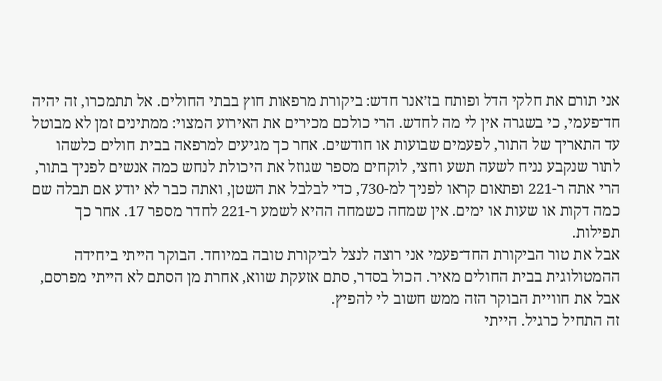אני תורם את חלקי הדל ופותח בז׳אנר חדש: ביקורת מרפאות חוץ בבתי החולים. אל תתמכרו, זה יהיה חד־פעמי, כי בשגרה אין לי מה לחדש. הרי כולכם מכירים את האירוע המצוי: ממתינים זמן לא מבוטל עד התאריך של התור, לפעמים שבועות או חודשים. אחר כך מגיעים למרפאה בבית חולים כלשהו לתור שנקבע נניח לשעה תשע וחצי, לוקחים מספר שגוזל את היכולת לנחש כמה אנשים לפניך בתור, הרי אתה ר-221 ופתאום קראו לפניך למ-730, כדי לבלבל את השטן, ואתה כבר לא יודע אם תבלה שם כמה דקות או שעות או ימים. אין שמחה כשמחה ההיא לשמע ר-221 לחדר מספר 17. אחר כך תפילות.
אבל את טור הביקורת החד־פעמי אני רוצה לנצל לביקורת טובה במיוחד. הבוקר הייתי ביחידה ההמטולוגית בבית החולים מאיר. הכול בסדר, סתם אזעקת שווא, אחרת מן הסתם לא הייתי מפרסם, אבל את חוויית הבוקר הזה ממש חשוב לי להפיץ.
זה התחיל כרגיל. הייתי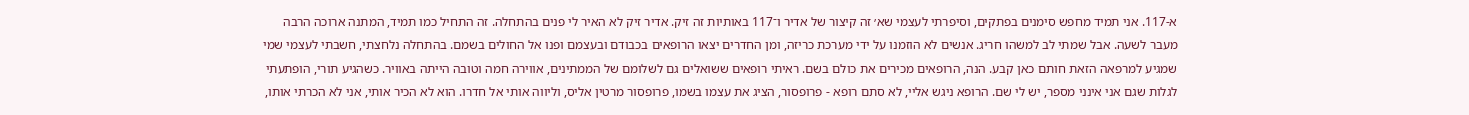א-117. אני תמיד מחפש סימנים בפתקים, וסיפרתי לעצמי שא׳ זה קיצור של אדיר ו־117 באותיות זה זיק. אדיר זיק לא האיר לי פנים בהתחלה. זה התחיל כמו תמיד, המתנה ארוכה הרבה מעבר לשעה. אבל שמתי לב למשהו חריג. אנשים לא הוזמנו על ידי מערכת כריזה, ומן החדרים יצאו הרופאים בכבודם ובעצמם ופנו אל החולים בשמם. בהתחלה נלחצתי, חשבתי לעצמי שמי שמגיע למרפאה הזאת חותם כאן קבע. הנה, הרופאים מכירים את כולם בשם. ראיתי רופאים ששואלים גם לשלומם של הממתינים, אווירה חמה וטובה הייתה באוויר. כשהגיע תורי, הופתעתי לגלות שגם אני אינני מספר, יש לי שם. הרופא ניגש אליי, לא סתם רופא - פרופסור, הציג את עצמו בשמו, פרופסור מרטין אליס, וליווה אותי אל חדרו. הוא לא הכיר אותי, אני לא הכרתי אותו,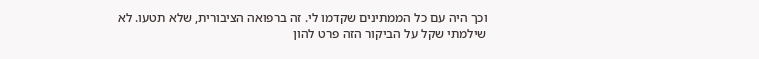וכך היה עם כל הממתינים שקדמו לי. זה ברפואה הציבורית, שלא תטעו. לא שילמתי שקל על הביקור הזה פרט להון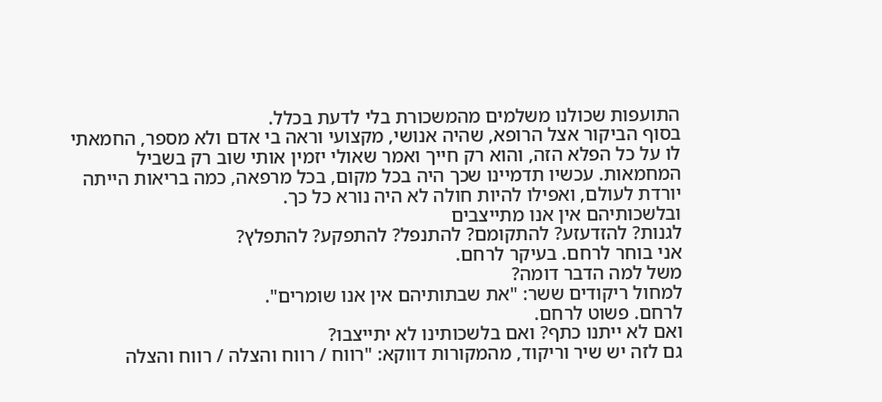התועפות שכולנו משלמים מהמשכורת בלי לדעת בכלל.
בסוף הביקור אצל הרופא, שהיה אנושי, מקצועי וראה בי אדם ולא מספר, החמאתי לו על כל הפלא הזה, והוא רק חייך ואמר שאולי יזמין אותי שוב רק בשביל המחמאות. עכשיו תדמיינו שכך היה בכל מקום, בכל מרפאה, כמה בריאות הייתה יורדת לעולם, ואפילו להיות חולה לא היה נורא כל כך.
ובלשכותיהם אין אנו מתייצבים
לגנות? להזדעזע? להתקומם? להתנפל? להתפקע? להתפלץ?
אני בוחר לרחם. בעיקר לרחם.
משל למה הדבר דומה?
למחול ריקודים ששר: "את שבתותיהם אין אנו שומרים".
לרחם. פשוט לרחם.
ואם לא ייתנו כתף? ואם בלשכותינו לא יתייצבו?
גם לזה יש שיר וריקוד, מהמקורות דווקא: "רווח / רווח והצלה / רווח והצלה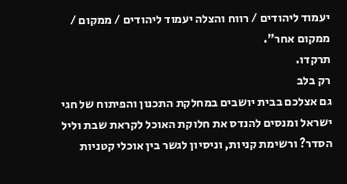יעמוד ליהודים / רווח והצלה יעמוד ליהודים / ממקום / ממקום אחר".
תרקדו.
רק בלב
גם אצלכם בבית יושבים במחלקת התכנון והפיתוח של חגי ישראל ומנסים להנדס את חלוקת האוכל לקראת שבת וליל הסדר? ורשימת קניות, וניסיון לגשר בין אוכלי קטניות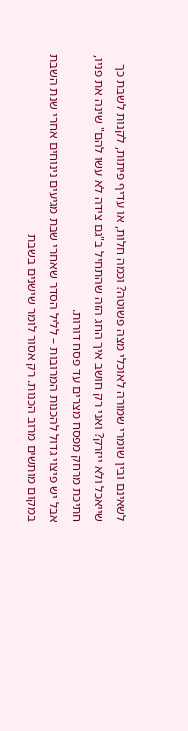לשאינם ובין שומרי שמורה לאוכלי מצה פשוטה? וכמה חלות, או עדיף פיתות, לקנות לשבת כך שייאכל ולא ייזרק? ואני רק חושב איך החג הזה שהתחיל ב"גם צידה לא עשו להם" שינה את פניו, חתיכת מרחק מפסח מצרים עד פסח דורות.
אבל יש פיצוי גדול להכנות המרובות – לליל הסדר שאחרי שבת מגיעים נינוחים אחרי שנת השבת במקום מותשים מרוב הכנות. רק אסור לומר שישנים בשבת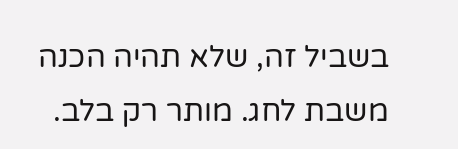בשביל זה, שלא תהיה הכנה משבת לחג. מותר רק בלב.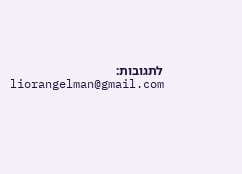לתגובות: liorangelman@gmail.com